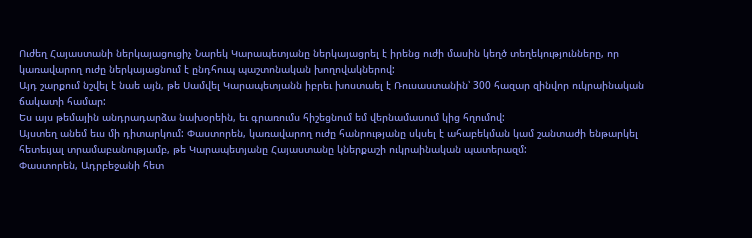Ուժեղ Հայաստանի ներկայացուցիչ Նարեկ Կարապետյանը ներկայացրել է իրենց ուժի մասին կեղծ տեղեկությունները, որ կառավարող ուժը ներկայացնում է ընդհուպ պաշտոնական խողովակներով:
Այդ շարքում նշվել է նաե այն, թե Սամվել Կարապետյանն իբրեւ խոստաել է Ռուսաստանին՝ 300 հազար զինվոր ուկրաինական ճակատի համար:
Ես այս թեմային անդրադարձա նախօրեին, եւ գրառումս հիշեցնում եմ վերնամասում կից հղումով:
Այստեղ անեմ եւս մի դիտարկում: Փաստորեն, կառավարող ուժը հանրությանը սկսել է ահաբեկման կամ շանտաժի ենթարկել հետեւյալ տրամաբանությամբ, թե Կարապետյանը Հայաստանը կներքաշի ուկրաինական պատերազմ:
Փաստորեն, Ադրբեջանի հետ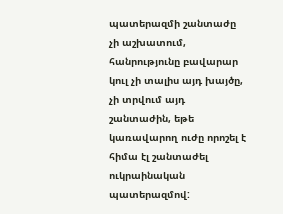պատերազմի շանտաժը չի աշխատում, հանրությունը բավարար կուլ չի տալիս այդ խայծը, չի տրվում այդ շանտաժին, եթե կառավարող ուժը որոշել է հիմա էլ շանտաժել ուկրաինական պատերազմով: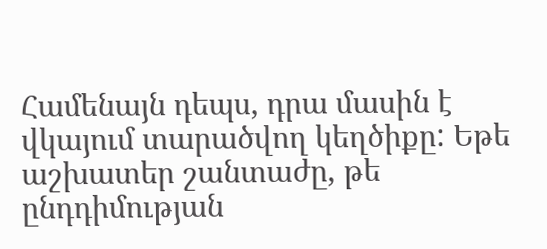Համենայն դեպս, դրա մասին է վկայում տարածվող կեղծիքը: Եթե աշխատեր շանտաժը, թե ընդդիմության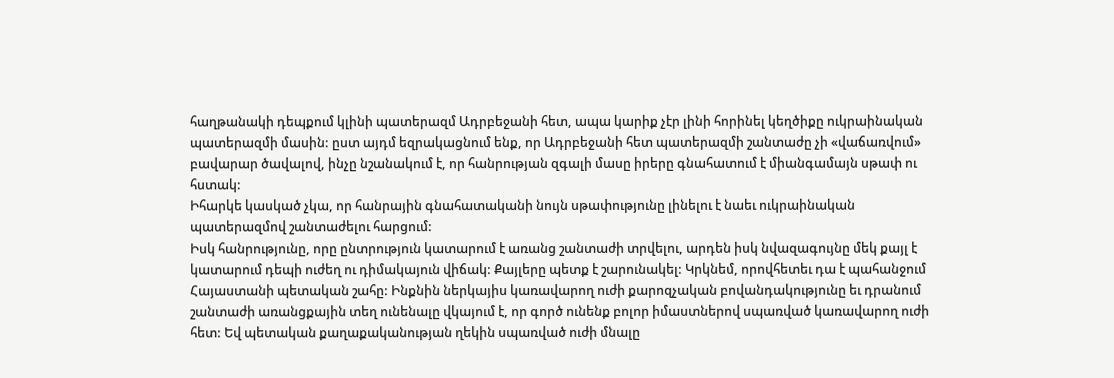հաղթանակի դեպքում կլինի պատերազմ Ադրբեջանի հետ, ապա կարիք չէր լինի հորինել կեղծիքը ուկրաինական պատերազմի մասին: ըստ այդմ եզրակացնում ենք, որ Ադրբեջանի հետ պատերազմի շանտաժը չի «վաճառվում» բավարար ծավալով, ինչը նշանակում է, որ հանրության զգալի մասը իրերը գնահատում է միանգամայն սթափ ու հստակ:
Իհարկե կասկած չկա, որ հանրային գնահատականի նույն սթափությունը լինելու է նաեւ ուկրաինական պատերազմով շանտաժելու հարցում:
Իսկ հանրությունը, որը ընտրություն կատարում է առանց շանտաժի տրվելու, արդեն իսկ նվազագույնը մեկ քայլ է կատարում դեպի ուժեղ ու դիմակայուն վիճակ: Քայլերը պետք է շարունակել: Կրկնեմ, որովհետեւ դա է պահանջում Հայաստանի պետական շահը: Ինքնին ներկայիս կառավարող ուժի քարոզչական բովանդակությունը եւ դրանում շանտաժի առանցքային տեղ ունենալը վկայում է, որ գործ ունենք բոլոր իմաստներով սպառված կառավարող ուժի հետ: Եվ պետական քաղաքականության ղեկին սպառված ուժի մնալը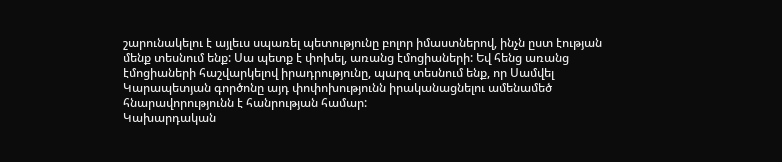շարունակելու է այլեւս սպառել պետությունը բոլոր իմաստներով, ինչն ըստ էության մենք տեսնում ենք: Սա պետք է փոխել, առանց էմոցիաների: Եվ հենց առանց էմոցիաների հաշվարկելով իրադրությունը, պարզ տեսնում ենք, որ Սամվել Կարապետյան գործոնը այդ փոփոխությունն իրականացնելու ամենամեծ հնարավորությունն է հանրության համար:
Կախարդական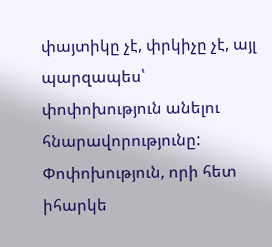փայտիկը չէ, փրկիչը չէ, այլ պարզապես՝ փոփոխություն անելու հնարավորությունը: Փոփոխություն, որի հետ իհարկե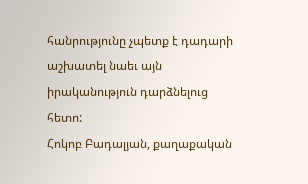հանրությունը չպետք է դադարի աշխատել նաեւ այն իրականություն դարձնելուց հետո:
Հոկոբ Բադալյան, քաղաքական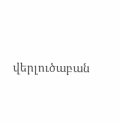վերլուծաբան